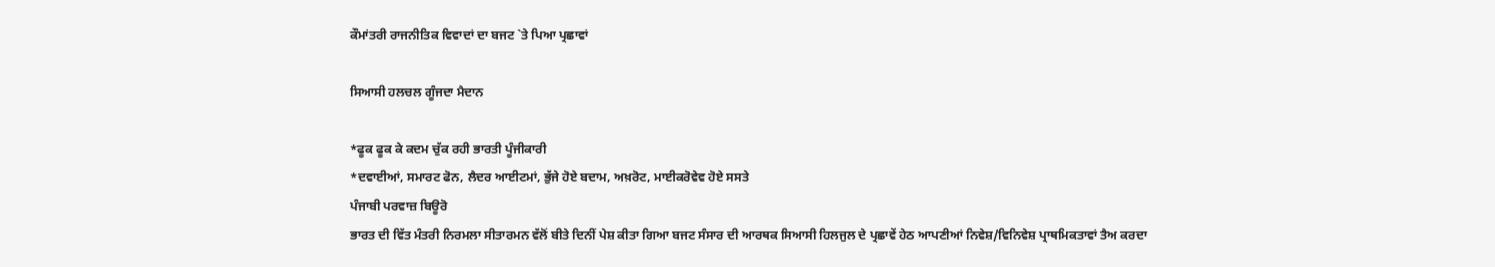ਕੌਮਾਂਤਰੀ ਰਾਜਨੀਤਿਕ ਵਿਵਾਦਾਂ ਦਾ ਬਜਟ `ਤੇ ਪਿਆ ਪ੍ਰਛਾਵਾਂ

ਸਿਆਸੀ ਹਲਚਲ ਗੂੰਜਦਾ ਮੈਦਾਨ

*ਫੂਕ ਫੂਕ ਕੇ ਕਦਮ ਚੁੱਕ ਰਹੀ ਭਾਰਤੀ ਪੂੰਜੀਕਾਰੀ
*ਦਵਾਈਆਂ, ਸਮਾਰਟ ਫੋਨ, ਲੈਦਰ ਆਈਟਮਾਂ, ਭੁੱਜੇ ਹੋਏ ਬਦਾਮ, ਅਖ਼ਰੋਟ, ਮਾਈਕਰੋਵੇਵ ਹੋਏ ਸਸਤੇ
ਪੰਜਾਬੀ ਪਰਵਾਜ਼ ਬਿਊਰੋ
ਭਾਰਤ ਦੀ ਵਿੱਤ ਮੰਤਰੀ ਨਿਰਮਲਾ ਸੀਤਾਰਮਨ ਵੱਲੋਂ ਬੀਤੇ ਦਿਨੀਂ ਪੇਸ਼ ਕੀਤਾ ਗਿਆ ਬਜਟ ਸੰਸਾਰ ਦੀ ਆਰਥਕ ਸਿਆਸੀ ਹਿਲਜੁਲ ਦੇ ਪ੍ਰਛਾਵੇਂ ਹੇਠ ਆਪਣੀਆਂ ਨਿਵੇਸ਼/ਵਿਨਿਵੇਸ਼ ਪ੍ਰਾਥਮਿਕਤਾਵਾਂ ਤੈਅ ਕਰਦਾ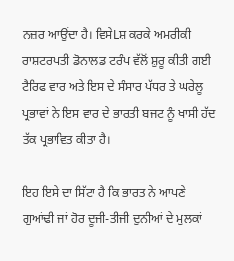ਨਜ਼ਰ ਆਉਂਦਾ ਹੈ। ਵਿਸੇLਸ਼ ਕਰਕੇ ਅਮਰੀਕੀ ਰਾਸ਼ਟਰਪਤੀ ਡੋਨਾਲਡ ਟਰੰਪ ਵੱਲੋਂ ਸ਼ੁਰੂ ਕੀਤੀ ਗਈ ਟੈਰਿਫ ਵਾਰ ਅਤੇ ਇਸ ਦੇ ਸੰਸਾਰ ਪੱਧਰ ਤੇ ਘਰੇਲੂ ਪ੍ਰਭਾਵਾਂ ਨੇ ਇਸ ਵਾਰ ਦੇ ਭਾਰਤੀ ਬਜਟ ਨੂੰ ਖਾਸੀ ਹੱਦ ਤੱਕ ਪ੍ਰਭਾਵਿਤ ਕੀਤਾ ਹੈ।

ਇਹ ਇਸੇ ਦਾ ਸਿੱਟਾ ਹੈ ਕਿ ਭਾਰਤ ਨੇ ਆਪਣੇ ਗੁਆਂਢੀ ਜਾਂ ਹੋਰ ਦੂਜੀ-ਤੀਜੀ ਦੁਨੀਆਂ ਦੇ ਮੁਲਕਾਂ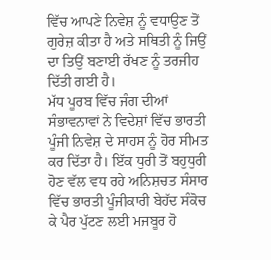ਵਿੱਚ ਆਪਣੇ ਨਿਵੇਸ਼ ਨੂੰ ਵਧਾਉਣ ਤੋਂ ਗੁਰੇਜ਼ ਕੀਤਾ ਹੈ ਅਤੇ ਸਥਿਤੀ ਨੂੰ ਜਿਉਂ ਦਾ ਤਿਉਂ ਬਣਾਈ ਰੱਖਣ ਨੂੰ ਤਰਜੀਹ ਦਿੱਤੀ ਗਈ ਹੈ।
ਮੱਧ ਪੂਰਬ ਵਿੱਚ ਜੰਗ ਦੀਆਂ ਸੰਭਾਵਨਾਵਾਂ ਨੇ ਵਿਦੇਸ਼ਾਂ ਵਿੱਚ ਭਾਰਤੀ ਪੂੰਜੀ ਨਿਵੇਸ਼ ਦੇ ਸਾਹਸ ਨੂੰ ਹੋਰ ਸੀਮਤ ਕਰ ਦਿੱਤਾ ਹੈ। ਇੱਕ ਧੁਰੀ ਤੋਂ ਬਹੁਧੁਰੀ ਹੋਣ ਵੱਲ ਵਧ ਰਹੇ ਅਨਿਸ਼ਚਤ ਸੰਸਾਰ ਵਿੱਚ ਭਾਰਤੀ ਪੂੰਜੀਕਾਰੀ ਬੇਹੱਦ ਸੰਕੋਚ ਕੇ ਪੈਰ ਪੁੱਟਣ ਲਈ ਮਜਬੂਰ ਹੋ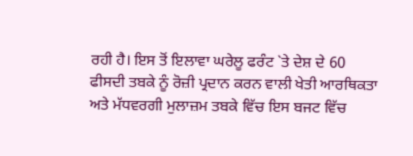ਰਹੀ ਹੈ। ਇਸ ਤੋਂ ਇਲਾਵਾ ਘਰੇਲੂ ਫਰੰਟ `ਤੇ ਦੇਸ਼ ਦੇ 60 ਫੀਸਦੀ ਤਬਕੇ ਨੂੰ ਰੋਜ਼ੀ ਪ੍ਰਦਾਨ ਕਰਨ ਵਾਲੀ ਖੇਤੀ ਆਰਥਿਕਤਾ ਅਤੇ ਮੱਧਵਰਗੀ ਮੁਲਾਜ਼ਮ ਤਬਕੇ ਵਿੱਚ ਇਸ ਬਜਟ ਵਿੱਚ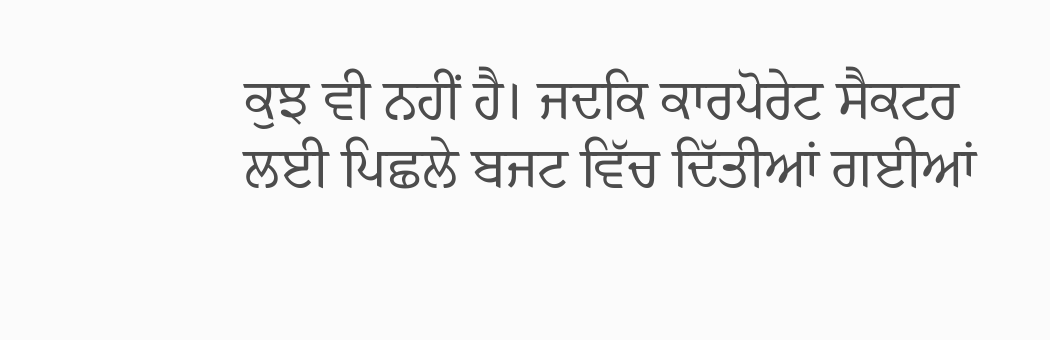ਕੁਝ ਵੀ ਨਹੀਂ ਹੈ। ਜਦਕਿ ਕਾਰਪੋਰੇਟ ਸੈਕਟਰ ਲਈ ਪਿਛਲੇ ਬਜਟ ਵਿੱਚ ਦਿੱਤੀਆਂ ਗਈਆਂ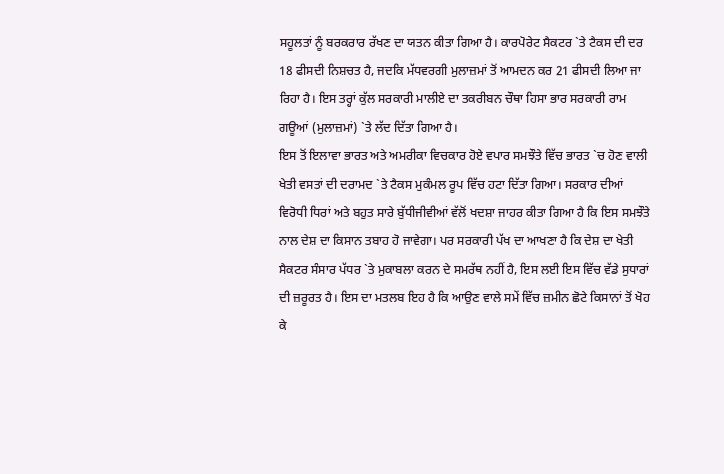ਸਹੂਲਤਾਂ ਨੂੰ ਬਰਕਰਾਰ ਰੱਖਣ ਦਾ ਯਤਨ ਕੀਤਾ ਗਿਆ ਹੈ। ਕਾਰਪੋਰੇਟ ਸੈਕਟਰ `ਤੇ ਟੈਕਸ ਦੀ ਦਰ 18 ਫੀਸਦੀ ਨਿਸ਼ਚਤ ਹੈ, ਜਦਕਿ ਮੱਧਵਰਗੀ ਮੁਲਾਜ਼ਮਾਂ ਤੋਂ ਆਮਦਨ ਕਰ 21 ਫੀਸਦੀ ਲਿਆ ਜਾ ਰਿਹਾ ਹੈ। ਇਸ ਤਰ੍ਹਾਂ ਕੁੱਲ ਸਰਕਾਰੀ ਮਾਲੀਏ ਦਾ ਤਕਰੀਬਨ ਚੌਥਾ ਹਿਸਾ ਭਾਰ ਸਰਕਾਰੀ ਰਾਮ ਗਊਆਂ (ਮੁਲਾਜ਼ਮਾਂ) `ਤੇ ਲੱਦ ਦਿੱਤਾ ਗਿਆ ਹੈ।
ਇਸ ਤੋਂ ਇਲਾਵਾ ਭਾਰਤ ਅਤੇ ਅਮਰੀਕਾ ਵਿਚਕਾਰ ਹੋਏ ਵਪਾਰ ਸਮਝੌਤੇ ਵਿੱਚ ਭਾਰਤ `ਚ ਹੋਣ ਵਾਲੀ ਖੇਤੀ ਵਸਤਾਂ ਦੀ ਦਰਾਮਦ `ਤੇ ਟੈਕਸ ਮੁਕੰਮਲ ਰੂਪ ਵਿੱਚ ਹਟਾ ਦਿੱਤਾ ਗਿਆ। ਸਰਕਾਰ ਦੀਆਂ ਵਿਰੋਧੀ ਧਿਰਾਂ ਅਤੇ ਬਹੁਤ ਸਾਰੇ ਬੁੱਧੀਜੀਵੀਆਂ ਵੱਲੋਂ ਖਦਸ਼ਾ ਜਾਹਰ ਕੀਤਾ ਗਿਆ ਹੈ ਕਿ ਇਸ ਸਮਝੌਤੇ ਨਾਲ ਦੇਸ਼ ਦਾ ਕਿਸਾਨ ਤਬਾਹ ਹੋ ਜਾਵੇਗਾ। ਪਰ ਸਰਕਾਰੀ ਪੱਖ ਦਾ ਆਖਣਾ ਹੈ ਕਿ ਦੇਸ਼ ਦਾ ਖੇਤੀ ਸੈਕਟਰ ਸੰਸਾਰ ਪੱਧਰ `ਤੇ ਮੁਕਾਬਲਾ ਕਰਨ ਦੇ ਸਮਰੱਥ ਨਹੀਂ ਹੈ, ਇਸ ਲਈ ਇਸ ਵਿੱਚ ਵੱਡੇ ਸੁਧਾਰਾਂ ਦੀ ਜ਼ਰੂਰਤ ਹੈ। ਇਸ ਦਾ ਮਤਲਬ ਇਹ ਹੈ ਕਿ ਆਉਣ ਵਾਲੇ ਸਮੇਂ ਵਿੱਚ ਜ਼ਮੀਨ ਛੋਟੇ ਕਿਸਾਨਾਂ ਤੋਂ ਖੋਹ ਕੇ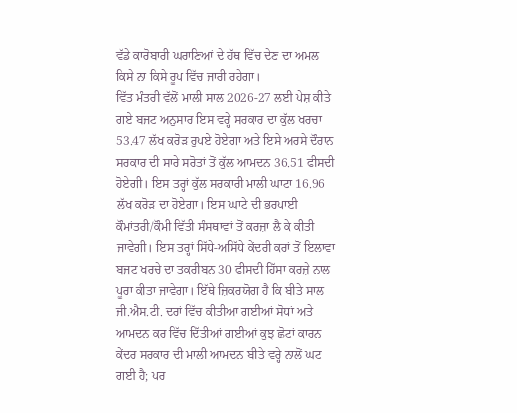ਵੱਡੇ ਕਾਰੋਬਾਰੀ ਘਰਾਣਿਆਂ ਦੇ ਹੱਥ ਵਿੱਚ ਦੇਣ ਦਾ ਅਮਲ ਕਿਸੇ ਨਾ ਕਿਸੇ ਰੂਪ ਵਿੱਚ ਜਾਰੀ ਰਹੇਗਾ।
ਵਿੱਤ ਮੰਤਰੀ ਵੱਲੋਂ ਮਾਲੀ ਸਾਲ 2026-27 ਲਈ ਪੇਸ਼ ਕੀਤੇ ਗਏ ਬਜਟ ਅਨੁਸਾਰ ਇਸ ਵਰ੍ਹੇ ਸਰਕਾਰ ਦਾ ਕੁੱਲ ਖਰਚਾ 53.47 ਲੱਖ ਕਰੋੜ ਰੁਪਏ ਹੋਏਗਾ ਅਤੇ ਇਸੇ ਅਰਸੇ ਦੌਰਾਨ ਸਰਕਾਰ ਦੀ ਸਾਰੇ ਸਰੋਤਾਂ ਤੋਂ ਕੁੱਲ ਆਮਦਨ 36.51 ਫੀਸਦੀ ਹੋਏਗੀ। ਇਸ ਤਰ੍ਹਾਂ ਕੁੱਲ ਸਰਕਾਰੀ ਮਾਲੀ ਘਾਟਾ 16.96 ਲੱਖ ਕਰੋੜ ਦਾ ਹੋਏਗਾ। ਇਸ ਘਾਟੇ ਦੀ ਭਰਪਾਈ ਕੌਮਾਂਤਰੀ/ਕੌਮੀ ਵਿੱਤੀ ਸੰਸਥਾਵਾਂ ਤੋਂ ਕਰਜ਼ਾ ਲੈ ਕੇ ਕੀਤੀ ਜਾਵੇਗੀ। ਇਸ ਤਰ੍ਹਾਂ ਸਿੱਧੇ-ਅਸਿੱਧੇ ਕੇਂਦਰੀ ਕਰਾਂ ਤੋਂ ਇਲਾਵਾ ਬਜਟ ਖਰਚੇ ਦਾ ਤਕਰੀਬਨ 30 ਫੀਸਦੀ ਹਿੱਸਾ ਕਰਜ਼ੇ ਨਾਲ ਪੂਰਾ ਕੀਤਾ ਜਾਵੇਗਾ। ਇੱਥੇ ਜ਼ਿਕਰਯੋਗ ਹੈ ਕਿ ਬੀਤੇ ਸਾਲ ਜੀ.ਐਸ.ਟੀ. ਦਰਾਂ ਵਿੱਚ ਕੀਤੀਆ ਗਈਆਂ ਸੋਧਾਂ ਅਤੇ ਆਮਦਨ ਕਰ ਵਿੱਚ ਦਿੱਤੀਆਂ ਗਈਆਂ ਕੁਝ ਛੋਟਾਂ ਕਾਰਨ ਕੇਂਦਰ ਸਰਕਾਰ ਦੀ ਮਾਲੀ ਆਮਦਨ ਬੀਤੇ ਵਰ੍ਹੇ ਨਾਲੋਂ ਘਟ ਗਈ ਹੈ; ਪਰ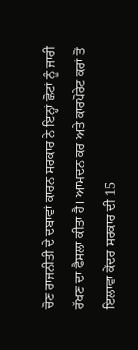ਚੋਣ ਰਾਜਨੀਤੀ ਦੇ ਦਬਾਵਾਂ ਕਾਰਨ ਸਰਕਾਰ ਨੇ ਇਨ੍ਹਾਂ ਛੋਟਾਂ ਨੂੰ ਜਾਰੀ ਰੱਖਣ ਦਾ ਫੈਸਲਾ ਕੀਤਾ ਹੈ। ਆਮਦਨ ਕਰ ਅਤੇ ਕਾਰਪੋਰੇਟ ਕਰਾਂ ਤੋਂ ਇਲਾਵਾ ਕੇਂਦਰ ਸਰਕਾਰ ਦੀ 15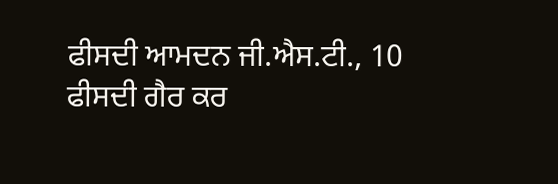ਫੀਸਦੀ ਆਮਦਨ ਜੀ.ਐਸ.ਟੀ., 10 ਫੀਸਦੀ ਗੈਰ ਕਰ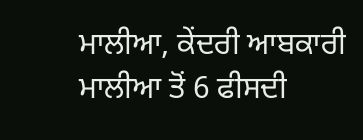ਮਾਲੀਆ, ਕੇਂਦਰੀ ਆਬਕਾਰੀ ਮਾਲੀਆ ਤੋਂ 6 ਫੀਸਦੀ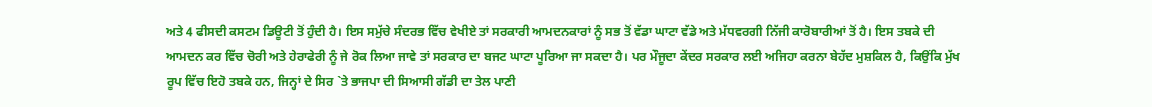ਅਤੇ 4 ਫੀਸਦੀ ਕਸਟਮ ਡਿਊਟੀ ਤੋਂ ਹੁੰਦੀ ਹੈ। ਇਸ ਸਮੁੱਚੇ ਸੰਦਰਭ ਵਿੱਚ ਵੇਖੀਏ ਤਾਂ ਸਰਕਾਰੀ ਆਮਦਨਕਾਰਾਂ ਨੂੰ ਸਭ ਤੋਂ ਵੱਡਾ ਘਾਟਾ ਵੱਡੇ ਅਤੇ ਮੱਧਵਰਗੀ ਨਿੱਜੀ ਕਾਰੋਬਾਰੀਆਂ ਤੋਂ ਹੈ। ਇਸ ਤਬਕੇ ਦੀ ਆਮਦਨ ਕਰ ਵਿੱਚ ਚੋਰੀ ਅਤੇ ਹੇਰਾਫੇਰੀ ਨੂੰ ਜੇ ਰੋਕ ਲਿਆ ਜਾਵੇ ਤਾਂ ਸਰਕਾਰ ਦਾ ਬਜਟ ਘਾਟਾ ਪੂਰਿਆ ਜਾ ਸਕਦਾ ਹੈ। ਪਰ ਮੌਜੂਦਾ ਕੇਂਦਰ ਸਰਕਾਰ ਲਈ ਅਜਿਹਾ ਕਰਨਾ ਬੇਹੱਦ ਮੁਸ਼ਕਿਲ ਹੈ, ਕਿਉਂਕਿ ਮੁੱਖ ਰੂਪ ਵਿੱਚ ਇਹੋ ਤਬਕੇ ਹਨ, ਜਿਨ੍ਹਾਂ ਦੇ ਸਿਰ `ਤੇ ਭਾਜਪਾ ਦੀ ਸਿਆਸੀ ਗੱਡੀ ਦਾ ਤੇਲ ਪਾਣੀ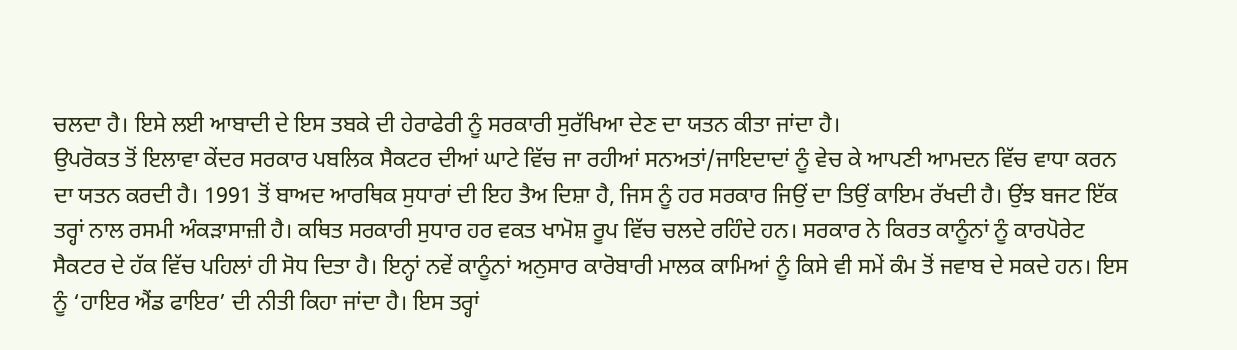ਚਲਦਾ ਹੈ। ਇਸੇ ਲਈ ਆਬਾਦੀ ਦੇ ਇਸ ਤਬਕੇ ਦੀ ਹੇਰਾਫੇਰੀ ਨੂੰ ਸਰਕਾਰੀ ਸੁਰੱਖਿਆ ਦੇਣ ਦਾ ਯਤਨ ਕੀਤਾ ਜਾਂਦਾ ਹੈ।
ਉਪਰੋਕਤ ਤੋਂ ਇਲਾਵਾ ਕੇਂਦਰ ਸਰਕਾਰ ਪਬਲਿਕ ਸੈਕਟਰ ਦੀਆਂ ਘਾਟੇ ਵਿੱਚ ਜਾ ਰਹੀਆਂ ਸਨਅਤਾਂ/ਜਾਇਦਾਦਾਂ ਨੂੰ ਵੇਚ ਕੇ ਆਪਣੀ ਆਮਦਨ ਵਿੱਚ ਵਾਧਾ ਕਰਨ ਦਾ ਯਤਨ ਕਰਦੀ ਹੈ। 1991 ਤੋਂ ਬਾਅਦ ਆਰਥਿਕ ਸੁਧਾਰਾਂ ਦੀ ਇਹ ਤੈਅ ਦਿਸ਼ਾ ਹੈ, ਜਿਸ ਨੂੰ ਹਰ ਸਰਕਾਰ ਜਿਉਂ ਦਾ ਤਿਉਂ ਕਾਇਮ ਰੱਖਦੀ ਹੈ। ਉਂਝ ਬਜਟ ਇੱਕ ਤਰ੍ਹਾਂ ਨਾਲ ਰਸਮੀ ਅੰਕੜਾਸਾਜ਼ੀ ਹੈ। ਕਥਿਤ ਸਰਕਾਰੀ ਸੁਧਾਰ ਹਰ ਵਕਤ ਖਾਮੋਸ਼ ਰੂਪ ਵਿੱਚ ਚਲਦੇ ਰਹਿੰਦੇ ਹਨ। ਸਰਕਾਰ ਨੇ ਕਿਰਤ ਕਾਨੂੰਨਾਂ ਨੂੰ ਕਾਰਪੋਰੇਟ ਸੈਕਟਰ ਦੇ ਹੱਕ ਵਿੱਚ ਪਹਿਲਾਂ ਹੀ ਸੋਧ ਦਿਤਾ ਹੈ। ਇਨ੍ਹਾਂ ਨਵੇਂ ਕਾਨੂੰਨਾਂ ਅਨੁਸਾਰ ਕਾਰੋਬਾਰੀ ਮਾਲਕ ਕਾਮਿਆਂ ਨੂੰ ਕਿਸੇ ਵੀ ਸਮੇਂ ਕੰਮ ਤੋਂ ਜਵਾਬ ਦੇ ਸਕਦੇ ਹਨ। ਇਸ ਨੂੰ ‘ਹਾਇਰ ਐਂਡ ਫਾਇਰ’ ਦੀ ਨੀਤੀ ਕਿਹਾ ਜਾਂਦਾ ਹੈ। ਇਸ ਤਰ੍ਹਾਂ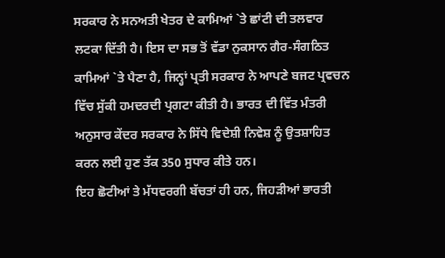ਸਰਕਾਰ ਨੇ ਸਨਅਤੀ ਖੇਤਰ ਦੇ ਕਾਮਿਆਂ `ਤੇ ਛਾਂਟੀ ਦੀ ਤਲਵਾਰ ਲਟਕਾ ਦਿੱਤੀ ਹੈ। ਇਸ ਦਾ ਸਭ ਤੋਂ ਵੱਡਾ ਨੁਕਸਾਨ ਗੈਰ-ਸੰਗਠਿਤ ਕਾਮਿਆਂ `ਤੇ ਪੈਣਾ ਹੈ, ਜਿਨ੍ਹਾਂ ਪ੍ਰਤੀ ਸਰਕਾਰ ਨੇ ਆਪਣੇ ਬਜਟ ਪ੍ਰਵਚਨ ਵਿੱਚ ਸੁੱਕੀ ਹਮਦਰਦੀ ਪ੍ਰਗਟਾ ਕੀਤੀ ਹੈ। ਭਾਰਤ ਦੀ ਵਿੱਤ ਮੰਤਰੀ ਅਨੁਸਾਰ ਕੇਂਦਰ ਸਰਕਾਰ ਨੇ ਸਿੱਧੇ ਵਿਦੇਸ਼ੀ ਨਿਵੇਸ਼ ਨੂੰ ਉਤਸ਼ਾਹਿਤ ਕਰਨ ਲਈ ਹੁਣ ਤੱਕ 350 ਸੁਧਾਰ ਕੀਤੇ ਹਨ।
ਇਹ ਛੋਟੀਆਂ ਤੇ ਮੱਧਵਰਗੀ ਬੱਚਤਾਂ ਹੀ ਹਨ, ਜਿਹੜੀਆਂ ਭਾਰਤੀ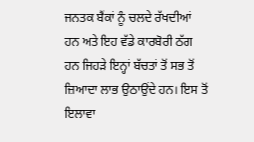ਜਨਤਕ ਬੈਂਕਾਂ ਨੂੰ ਚਲਦੇ ਰੱਖਦੀਆਂ ਹਨ ਅਤੇ ਇਹ ਵੱਡੇ ਕਾਰਬੋਰੀ ਠੱਗ ਹਨ ਜਿਹੜੇ ਇਨ੍ਹਾਂ ਬੱਚਤਾਂ ਤੋਂ ਸਭ ਤੋਂ ਜ਼ਿਆਦਾ ਲਾਭ ਉਠਾਉਂਦੇ ਹਨ। ਇਸ ਤੋਂ ਇਲਾਵਾ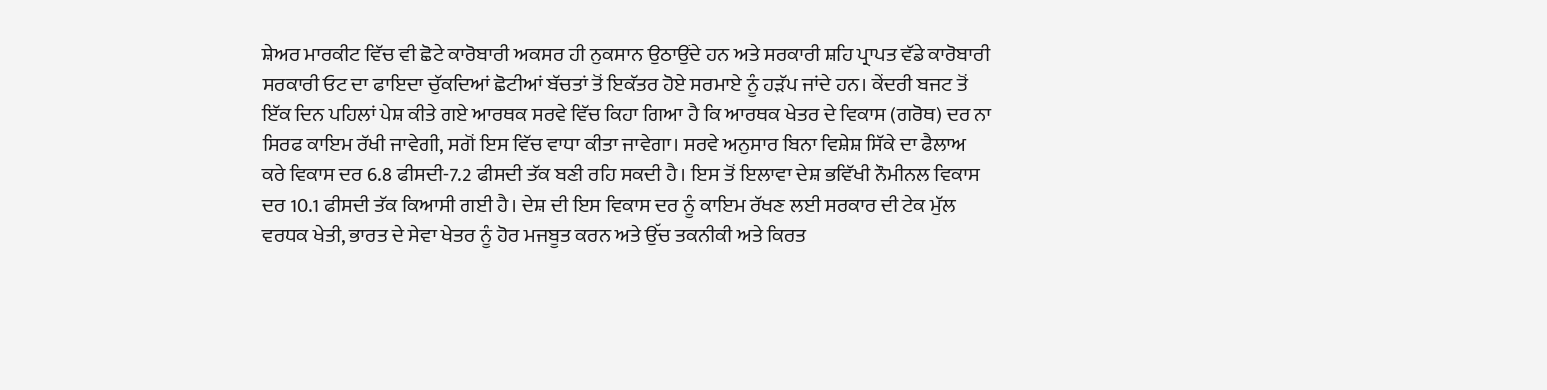ਸ਼ੇਅਰ ਮਾਰਕੀਟ ਵਿੱਚ ਵੀ ਛੋਟੇ ਕਾਰੋਬਾਰੀ ਅਕਸਰ ਹੀ ਨੁਕਸਾਨ ਉਠਾਉਂਦੇ ਹਨ ਅਤੇ ਸਰਕਾਰੀ ਸ਼ਹਿ ਪ੍ਰਾਪਤ ਵੱਡੇ ਕਾਰੋਬਾਰੀ ਸਰਕਾਰੀ ਓਟ ਦਾ ਫਾਇਦਾ ਚੁੱਕਦਿਆਂ ਛੋਟੀਆਂ ਬੱਚਤਾਂ ਤੋਂ ਇਕੱਤਰ ਹੋਏ ਸਰਮਾਏ ਨੂੰ ਹੜੱਪ ਜਾਂਦੇ ਹਨ। ਕੇਂਦਰੀ ਬਜਟ ਤੋਂ ਇੱਕ ਦਿਨ ਪਹਿਲਾਂ ਪੇਸ਼ ਕੀਤੇ ਗਏ ਆਰਥਕ ਸਰਵੇ ਵਿੱਚ ਕਿਹਾ ਗਿਆ ਹੈ ਕਿ ਆਰਥਕ ਖੇਤਰ ਦੇ ਵਿਕਾਸ (ਗਰੋਥ) ਦਰ ਨਾ ਸਿਰਫ ਕਾਇਮ ਰੱਖੀ ਜਾਵੇਗੀ, ਸਗੋਂ ਇਸ ਵਿੱਚ ਵਾਧਾ ਕੀਤਾ ਜਾਵੇਗਾ। ਸਰਵੇ ਅਨੁਸਾਰ ਬਿਨਾ ਵਿਸ਼ੇਸ਼ ਸਿੱਕੇ ਦਾ ਫੈਲਾਅ ਕਰੇ ਵਿਕਾਸ ਦਰ 6.8 ਫੀਸਦੀ-7.2 ਫੀਸਦੀ ਤੱਕ ਬਣੀ ਰਹਿ ਸਕਦੀ ਹੈ। ਇਸ ਤੋਂ ਇਲਾਵਾ ਦੇਸ਼ ਭਵਿੱਖੀ ਨੌਮੀਨਲ ਵਿਕਾਸ ਦਰ 10.1 ਫੀਸਦੀ ਤੱਕ ਕਿਆਸੀ ਗਈ ਹੈ। ਦੇਸ਼ ਦੀ ਇਸ ਵਿਕਾਸ ਦਰ ਨੂੰ ਕਾਇਮ ਰੱਖਣ ਲਈ ਸਰਕਾਰ ਦੀ ਟੇਕ ਮੁੱਲ ਵਰਧਕ ਖੇਤੀ, ਭਾਰਤ ਦੇ ਸੇਵਾ ਖੇਤਰ ਨੂੰ ਹੋਰ ਮਜਬੂਤ ਕਰਨ ਅਤੇ ਉੱਚ ਤਕਨੀਕੀ ਅਤੇ ਕਿਰਤ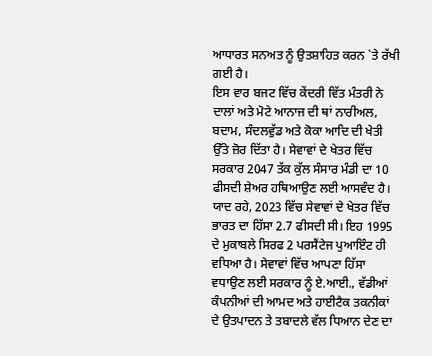ਆਧਾਰਤ ਸਨਅਤ ਨੂੰ ਉਤਸ਼ਾਹਿਤ ਕਰਨ `ਤੇ ਰੱਖੀ ਗਈ ਹੈ।
ਇਸ ਵਾਰ ਬਜਟ ਵਿੱਚ ਕੇਂਦਰੀ ਵਿੱਤ ਮੰਤਰੀ ਨੇ ਦਾਲਾਂ ਅਤੇ ਮੋਟੇ ਆਨਾਜ ਦੀ ਥਾਂ ਨਾਰੀਅਲ, ਬਦਾਮ, ਸੰਦਲਵੁੱਡ ਅਤੇ ਕੋਕਾ ਆਦਿ ਦੀ ਖੇਤੀ ਉੱਤੇ ਜ਼ੋਰ ਦਿੱਤਾ ਹੈ। ਸੇਵਾਵਾਂ ਦੇ ਖੇਤਰ ਵਿੱਚ ਸਰਕਾਰ 2047 ਤੱਕ ਕੁੱਲ ਸੰਸਾਰ ਮੰਡੀ ਦਾ 10 ਫੀਸਦੀ ਸ਼ੇਅਰ ਹਥਿਆਉਣ ਲਈ ਆਸਵੰਦ ਹੈ। ਯਾਦ ਰਹੇ, 2023 ਵਿੱਚ ਸੇਵਾਵਾਂ ਦੇ ਖੇਤਰ ਵਿੱਚ ਭਾਰਤ ਦਾ ਹਿੱਸਾ 2.7 ਫੀਸਦੀ ਸੀ। ਇਹ 1995 ਦੇ ਮੁਕਾਬਲੇ ਸਿਰਫ 2 ਪਰਸੈਂਟੇਜ ਪੁਆਇੰਟ ਹੀ ਵਧਿਆ ਹੈ। ਸੇਵਾਵਾਂ ਵਿੱਚ ਆਪਣਾ ਹਿੱਸਾ ਵਧਾਉਣ ਲਈ ਸਰਕਾਰ ਨੂੰ ਏ.ਆਈ., ਵੱਡੀਆਂ ਕੰਪਨੀਆਂ ਦੀ ਆਮਦ ਅਤੇ ਹਾਈਟੈਕ ਤਕਨੀਕਾਂ ਦੇ ਉਤਪਾਦਨ ਤੇ ਤਬਾਦਲੇ ਵੱਲ ਧਿਆਨ ਦੇਣ ਦਾ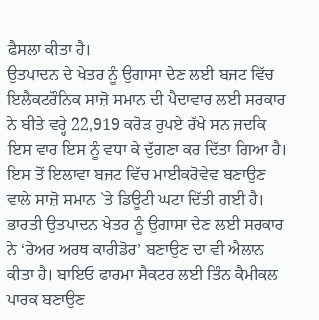ਫੈਸਲਾ ਕੀਤਾ ਹੈ।
ਉਤਪਾਦਨ ਦੇ ਖੇਤਰ ਨੂੰ ਉਗਾਸਾ ਦੇਣ ਲਈ ਬਜਟ ਵਿੱਚ ਇਲੈਕਟਰੌਨਿਕ ਸਾਜ਼ੋ ਸਮਾਨ ਦੀ ਪੈਦਾਵਾਰ ਲਈ ਸਰਕਾਰ ਨੇ ਬੀਤੇ ਵਰ੍ਹੇ 22,919 ਕਰੋੜ ਰੁਪਏ ਰੱਖੇ ਸਨ ਜਦਕਿ ਇਸ ਵਾਰ ਇਸ ਨੂੰ ਵਧਾ ਕੇ ਦੁੱਗਣਾ ਕਰ ਦਿੱਤਾ ਗਿਆ ਹੈ। ਇਸ ਤੋਂ ਇਲਾਵਾ ਬਜਟ ਵਿੱਚ ਮਾਈਕਰੋਵੇਵ ਬਣਾਉਣ ਵਾਲੇ ਸਾਜ਼ੋ ਸਮਾਨ `ਤੇ ਡਿਊਟੀ ਘਟਾ ਦਿੱਤੀ ਗਈ ਹੈ। ਭਾਰਤੀ ਉਤਪਾਦਨ ਖੇਤਰ ਨੂੰ ਉਗਾਸਾ ਦੇਣ ਲਈ ਸਰਕਾਰ ਨੇ ‘ਰੇਅਰ ਅਰਥ ਕਾਰੀਡੋਰ’ ਬਣਾਉਣ ਦਾ ਵੀ ਐਲਾਨ ਕੀਤਾ ਹੈ। ਬਾਇਓ ਫਾਰਮਾ ਸੈਕਟਰ ਲਈ ਤਿੰਨ ਕੈਮੀਕਲ ਪਾਰਕ ਬਣਾਉਣ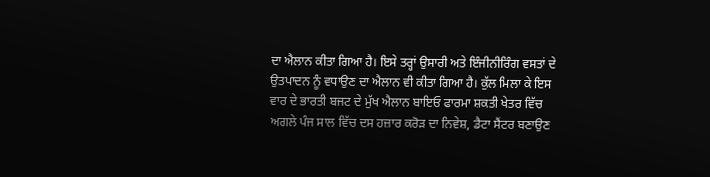ਦਾ ਐਲਾਨ ਕੀਤਾ ਗਿਆ ਹੈ। ਇਸੇ ਤਰ੍ਹਾਂ ਉਸਾਰੀ ਅਤੇ ਇੰਜੀਨੀਰਿੰਗ ਵਸਤਾਂ ਦੇ ਉਤਪਾਦਨ ਨੂੰ ਵਧਾਉਣ ਦਾ ਐਲਾਨ ਵੀ ਕੀਤਾ ਗਿਆ ਹੈ। ਕੁੱਲ ਮਿਲਾ ਕੇ ਇਸ ਵਾਰ ਦੇ ਭਾਰਤੀ ਬਜਟ ਦੇ ਮੁੱਖ ਐਲਾਨ ਬਾਇਓ ਫਾਰਮਾ ਸ਼ਕਤੀ ਖੇਤਰ ਵਿੱਚ ਅਗਲੇ ਪੰਜ ਸਾਲ ਵਿੱਚ ਦਸ ਹਜ਼ਾਰ ਕਰੋੜ ਦਾ ਨਿਵੇਸ਼, ਡੈਟਾ ਸੈਂਟਰ ਬਣਾਉਣ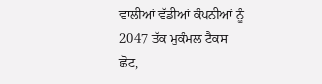ਵਾਲੀਆਂ ਵੱਡੀਆਂ ਕੰਪਨੀਆਂ ਨੂੰ 2047 ਤੱਕ ਮੁਕੰਮਲ ਟੈਕਸ ਛੋਟ,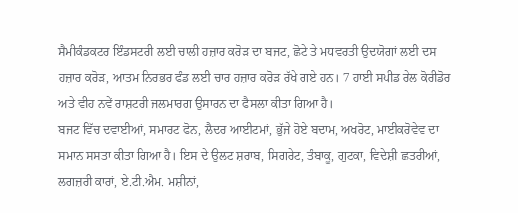ਸੈਮੀਕੰਡਕਟਰ ਇੰਡਸਟਰੀ ਲਈ ਚਾਲੀ ਹਜ਼ਾਰ ਕਰੋੜ ਦਾ ਬਜਟ, ਛੋਟੇ ਤੇ ਮਧਵਰਤੀ ਉਦਯੋਗਾਂ ਲਈ ਦਸ ਹਜ਼ਾਰ ਕਰੋੜ, ਆਤਮ ਨਿਰਭਰ ਫੰਡ ਲਈ ਚਾਰ ਹਜ਼ਾਰ ਕਰੋੜ ਰੱਖੇ ਗਏ ਹਨ। 7 ਹਾਈ ਸਪੀਡ ਰੇਲ ਕੋਰੀਡੋਰ ਅਤੇ ਵੀਹ ਨਵੇਂ ਰਾਸ਼ਟਰੀ ਜਲਮਾਰਗ ਉਸਾਰਨ ਦਾ ਫੈਸਲਾ ਕੀਤਾ ਗਿਆ ਹੈ।
ਬਜਟ ਵਿੱਚ ਦਵਾਈਆਂ, ਸਮਾਰਟ ਫੋਨ, ਲੈਦਰ ਆਈਟਮਾਂ, ਭੁੱਜੇ ਹੋਏ ਬਦਾਮ, ਅਖਰੋਟ, ਮਾਈਕਰੋਵੇਵ ਦਾ ਸਮਾਨ ਸਸਤਾ ਕੀਤਾ ਗਿਆ ਹੈ। ਇਸ ਦੇ ਉਲਟ ਸ਼ਰਾਬ, ਸਿਗਰੇਟ, ਤੰਬਾਕੂ, ਗੁਟਕਾ, ਵਿਦੇਸ਼ੀ ਛਤਰੀਆਂ, ਲਗਜ਼ਰੀ ਕਾਰਾਂ, ਏ.ਟੀ.ਐਮ. ਮਸ਼ੀਨਾਂ,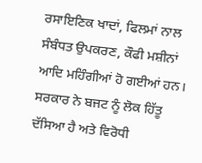ਰਸਾਇਣਿਕ ਖਾਦਾਂ, ਫਿਲਮਾਂ ਨਾਲ ਸੰਬੰਧਤ ਉਪਕਰਣ, ਕੌਫੀ ਮਸ਼ੀਨਾਂ ਆਦਿ ਮਹਿੰਗੀਆਂ ਹੋ ਗਈਆਂ ਹਨ। ਸਰਕਾਰ ਨੇ ਬਜਟ ਨੂੰ ਲੋਕ ਹਿੱਤੂ ਦੱਸਿਆ ਹੈ ਅਤੇ ਵਿਰੋਧੀ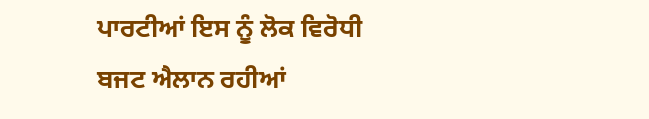ਪਾਰਟੀਆਂ ਇਸ ਨੂੰ ਲੋਕ ਵਿਰੋਧੀ ਬਜਟ ਐਲਾਨ ਰਹੀਆਂ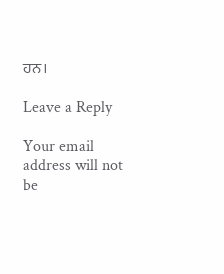ਹਨ।

Leave a Reply

Your email address will not be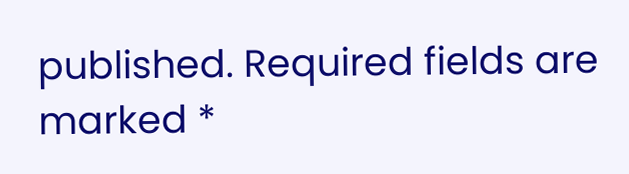published. Required fields are marked *